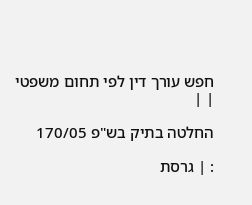חפש עורך דין לפי תחום משפטי
| |

החלטה בתיק בש"פ 170/05

: | גרסת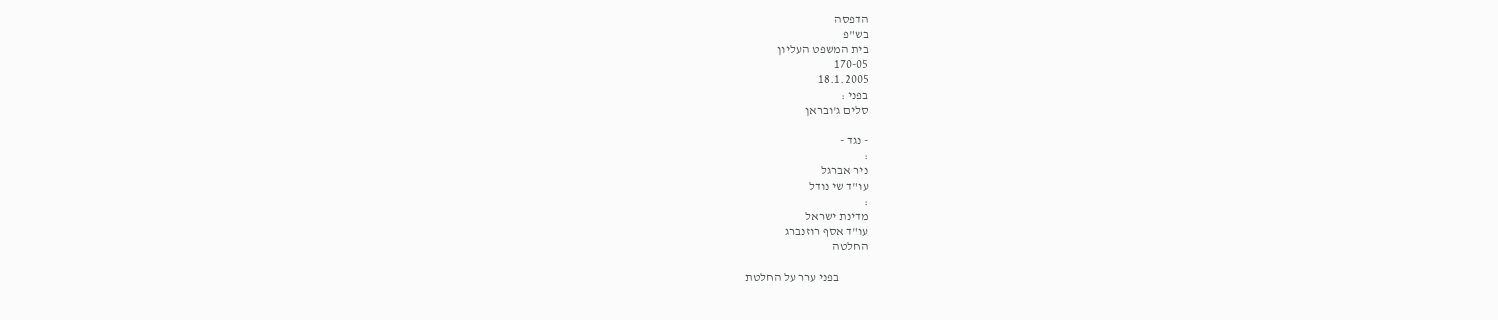הדפסה
בש"פ
בית המשפט העליון
170-05
18.1.2005
בפני :
סלים ג'ובראן

- נגד -
:
ניר אברגל
עו"ד שי נודל
:
מדינת ישראל
עו"ד אסף רוזנברג
החלטה

            בפני ערר על החלטת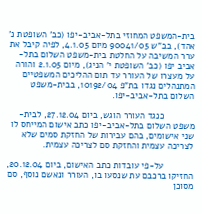בית-המשפט המחוזי בתל-אביב-יפו (כב' השופטת נ' אהד), בב"ש 90041/05 מיום 4.1.05, לפיה קיבל את ערר המשיבה על החלטת בית-משפט השלום בתל-אביב יפו (כב' השופטת י' הניג), מיום 2.1.05 והורה על מעצרו של העורר עד תום ההליכים המשפטיים המתנהלים נגדו בת"פ 10192/04, בבית-משפט השלום בתל-אביב-יפו.

            כנגד העורר הוגש, ביום 27.12.04, לבית-משפט השלום בתל-אביב-יפו כתב אישום המייחס לו שני אישומים, בהם עבירות של החזקת סמים שלא לצריכה עצמית והחזקת סם לצריכה עצמית.

            על-פי עובדות כתב האישום, ביום 20.12.04, החזיקו ברכבם עת שנסעו בו, העורר ונאשם נוסף, סם מסוכן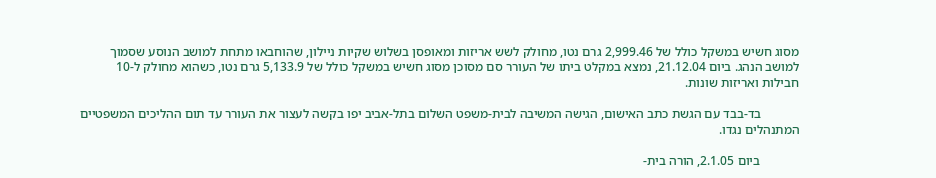מסוג חשיש במשקל כולל של 2,999.46 גרם נטו, מחולק לשש אריזות ומאופסן בשלוש שקיות ניילון, שהוחבאו מתחת למושב הנוסע שסמוך למושב הנהג. ביום 21.12.04, נמצא במקלט ביתו של העורר סם מסוכן מסוג חשיש במשקל כולל של 5,133.9 גרם נטו, כשהוא מחולק ל-10 חבילות ואריזות שונות.

            בד-בבד עם הגשת כתב האישום, הגישה המשיבה לבית-משפט השלום בתל-אביב יפו בקשה לעצור את העורר עד תום ההליכים המשפטיים המתנהלים נגדו.

            ביום 2.1.05, הורה בית-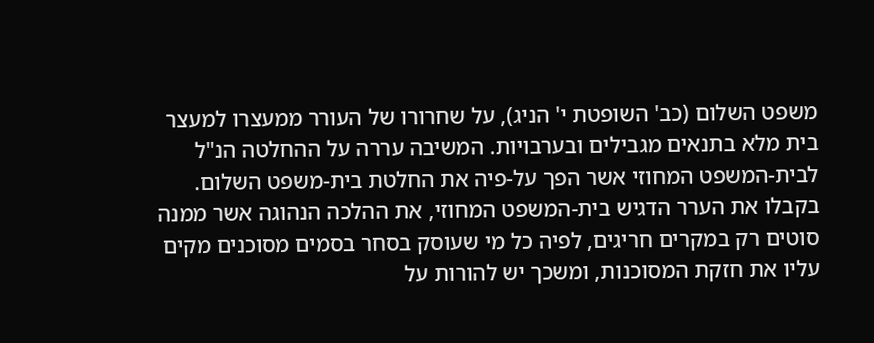משפט השלום (כב' השופטת י' הניג), על שחרורו של העורר ממעצרו למעצר בית מלא בתנאים מגבילים ובערבויות. המשיבה עררה על ההחלטה הנ"ל לבית-המשפט המחוזי אשר הפך על-פיה את החלטת בית-משפט השלום. בקבלו את הערר הדגיש בית-המשפט המחוזי, את ההלכה הנהוגה אשר ממנה סוטים רק במקרים חריגים, לפיה כל מי שעוסק בסחר בסמים מסוכנים מקים עליו את חזקת המסוכנות, ומשכך יש להורות על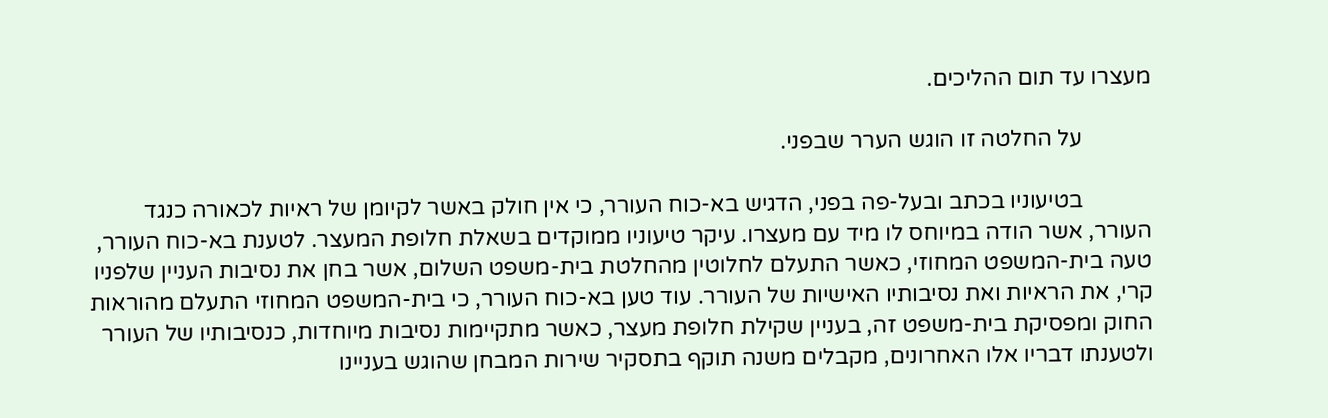מעצרו עד תום ההליכים.

            על החלטה זו הוגש הערר שבפני.

            בטיעוניו בכתב ובעל-פה בפני, הדגיש בא-כוח העורר, כי אין חולק באשר לקיומן של ראיות לכאורה כנגד העורר, אשר הודה במיוחס לו מיד עם מעצרו. עיקר טיעוניו ממוקדים בשאלת חלופת המעצר. לטענת בא-כוח העורר, טעה בית-המשפט המחוזי, כאשר התעלם לחלוטין מהחלטת בית-משפט השלום, אשר בחן את נסיבות העניין שלפניו קרי, את הראיות ואת נסיבותיו האישיות של העורר. עוד טען בא-כוח העורר, כי בית-המשפט המחוזי התעלם מהוראות החוק ומפסיקת בית-משפט זה, בעניין שקילת חלופת מעצר, כאשר מתקיימות נסיבות מיוחדות, כנסיבותיו של העורר ולטענתו דבריו אלו האחרונים, מקבלים משנה תוקף בתסקיר שירות המבחן שהוגש בעניינו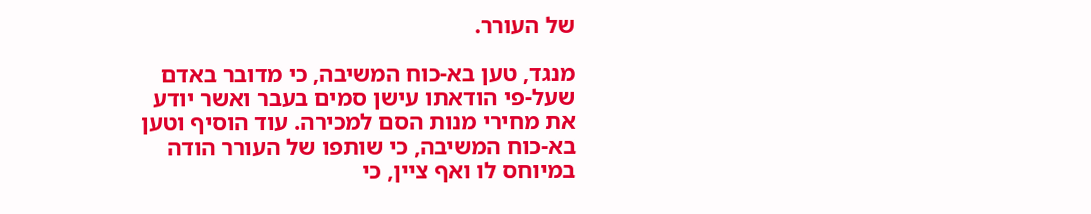של העורר.

מנגד, טען בא-כוח המשיבה, כי מדובר באדם שעל-פי הודאתו עישן סמים בעבר ואשר יודע את מחירי מנות הסם למכירה. עוד הוסיף וטען בא-כוח המשיבה, כי שותפו של העורר הודה במיוחס לו ואף ציין, כי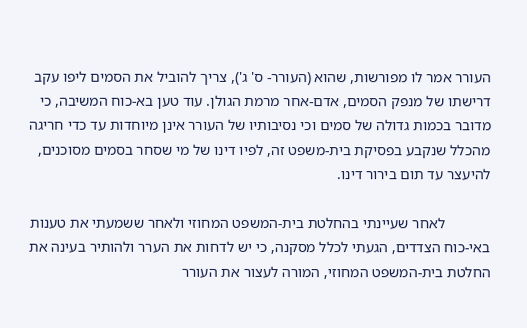העורר אמר לו מפורשות, שהוא (העורר- ס' ג'), צריך להוביל את הסמים ליפו עקב דרישתו של מנפק הסמים, אדם-אחר מרמת הגולן. עוד טען בא-כוח המשיבה, כי מדובר בכמות גדולה של סמים וכי נסיבותיו של העורר אינן מיוחדות עד כדי חריגה מהכלל שנקבע בפסיקת בית-משפט זה, לפיו דינו של מי שסחר בסמים מסוכנים, להיעצר עד תום בירור דינו.

            לאחר שעיינתי בהחלטת בית-המשפט המחוזי ולאחר ששמעתי את טענות באי-כוח הצדדים, הגעתי לכלל מסקנה, כי יש לדחות את הערר ולהותיר בעינה את החלטת בית-המשפט המחוזי, המורה לעצור את העורר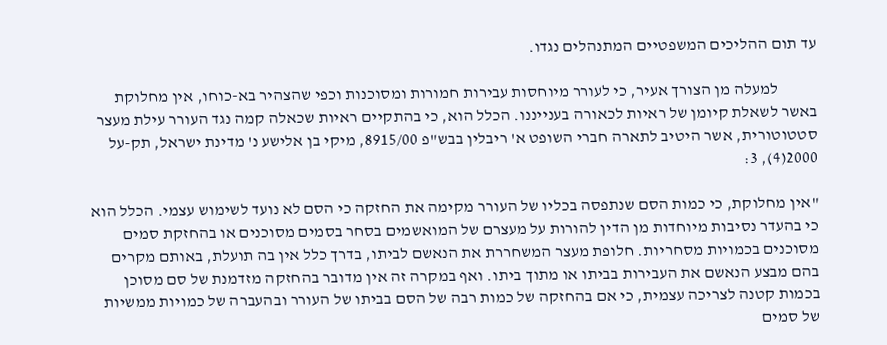עד תום ההליכים המשפטיים המתנהלים נגדו.

            למעלה מן הצורך אעיר, כי לעורר מיוחסות עבירות חמורות ומסוכנות וכפי שהצהיר בא-כוחו, אין מחלוקת באשר לשאלת קיומן של ראיות לכאורה בענייננו. הכלל הוא, כי בהתקיים ראיות שכאלה קמה נגד העורר עילת מעצר סטטוטורית, אשר היטיב לתארה חברי השופט א' ריבלין בבש"פ 8915/00, מיקי בן אלישע נ' מדינת ישראל, תק-על 2000(4), 3:

"אין מחלוקת, כי כמות הסם שנתפסה בכליו של העורר מקימה את החזקה כי הסם לא נועד לשימוש עצמי. הכלל הוא כי בהעדר נסיבות מיוחדות מן הדין להורות על מעצרם של המואשמים בסחר בסמים מסוכנים או בהחזקת סמים מסוכנים בכמויות מסחריות. חלופת מעצר המשחררת את הנאשם לביתו, בדרך כלל אין בה תועלת, באותם מקרים בהם מבצע הנאשם את העבירות בביתו או מתוך ביתו. ואף במקרה זה אין מדובר בהחזקה מזדמנת של סם מסוכן בכמות קטנה לצריכה עצמית, כי אם בהחזקה של כמות רבה של הסם בביתו של העורר ובהעברה של כמויות ממשיות של סמים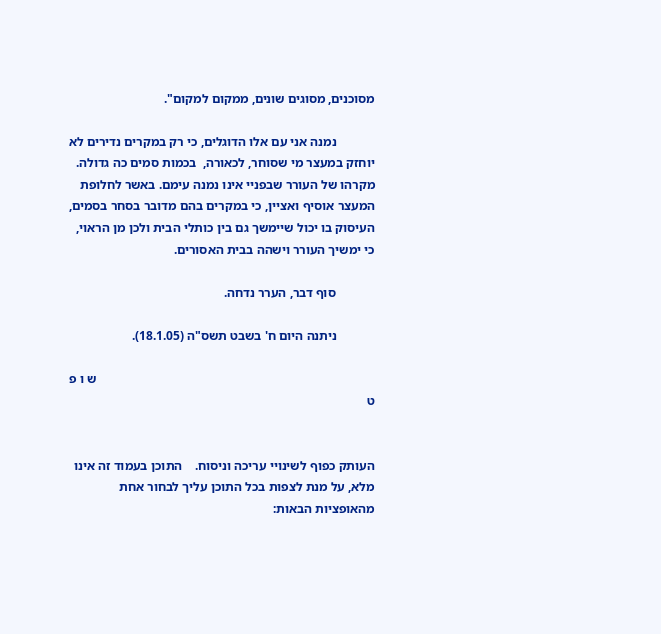מסוכנים, מסוגים שונים, ממקום למקום".

            נמנה אני עם אלו הדוגלים, כי רק במקרים נדירים לא יוחזק במעצר מי שסוחר, לכאורה,  בכמות סמים כה גדולה. מקרהו של העורר שבפניי אינו נמנה עימם. באשר לחלופת המעצר אוסיף ואציין, כי במקרים בהם מדובר בסחר בסמים, העיסוק בו יכול שיימשך גם בין כותלי הבית ולכן מן הראוי, כי ימשיך העורר וישהה בבית האסורים.

            סוף דבר, הערר נדחה.

            ניתנה היום ח' בשבט תשס"ה (18.1.05).

                                                                                      ש ו פ ט


העותק כפוף לשינויי עריכה וניסוח.    התוכן בעמוד זה אינו מלא, על מנת לצפות בכל התוכן עליך לבחור אחת מהאופציות הבאות: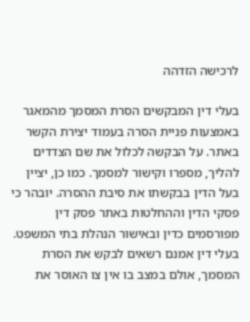לרכישה הזדהה

בעלי דין המבקשים הסרת המסמך מהמאגר באמצעות פניית הסרה בעמוד יצירת הקשר באתר. על הבקשה לכלול את שם הצדדים להליך, מספרו וקישור למסמך. כמו כן, יציין בעל הדין בבקשתו את סיבת ההסרה. יובהר כי פסקי הדין וההחלטות באתר פסק דין מפורסמים כדין ובאישור הנהלת בתי המשפט. בעלי דין אמנם רשאים לבקש את הסרת המסמך, אולם במצב בו אין צו האוסר את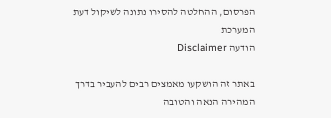הפרסום, ההחלטה להסירו נתונה לשיקול דעת המערכת
הודעה Disclaimer

באתר זה הושקעו מאמצים רבים להעביר בדרך המהירה הנאה והטובה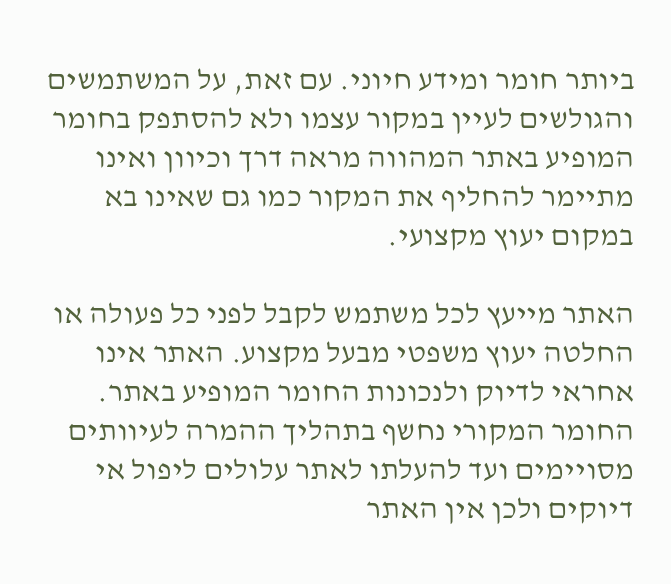ביותר חומר ומידע חיוני. עם זאת, על המשתמשים והגולשים לעיין במקור עצמו ולא להסתפק בחומר המופיע באתר המהווה מראה דרך וכיוון ואינו מתיימר להחליף את המקור כמו גם שאינו בא במקום יעוץ מקצועי.

האתר מייעץ לכל משתמש לקבל לפני כל פעולה או החלטה יעוץ משפטי מבעל מקצוע. האתר אינו אחראי לדיוק ולנכונות החומר המופיע באתר. החומר המקורי נחשף בתהליך ההמרה לעיוותים מסויימים ועד להעלתו לאתר עלולים ליפול אי דיוקים ולכן אין האתר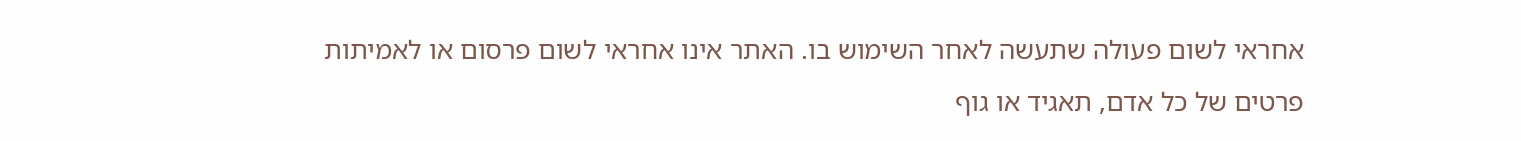אחראי לשום פעולה שתעשה לאחר השימוש בו. האתר אינו אחראי לשום פרסום או לאמיתות פרטים של כל אדם, תאגיד או גוף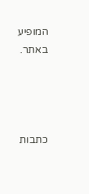המופיע באתר.




כתבות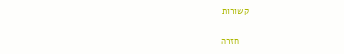קשורות

    חזרה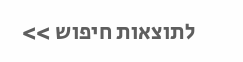לתוצאות חיפוש >>